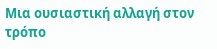Μια ουσιαστική αλλαγή στον τρόπο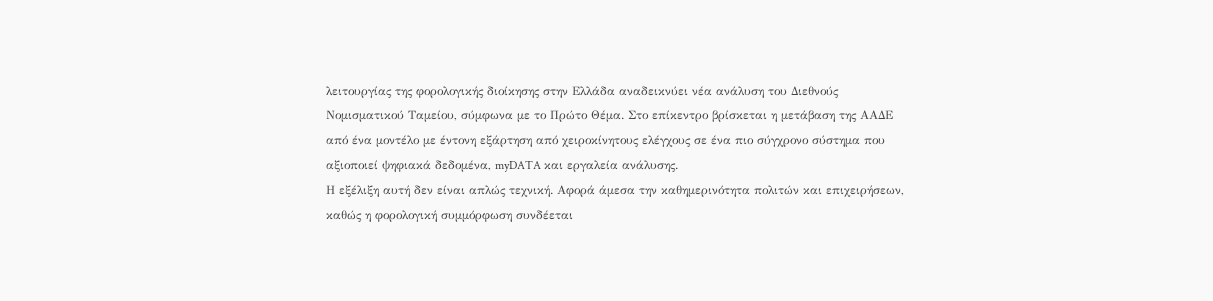λειτουργίας της φορολογικής διοίκησης στην Ελλάδα αναδεικνύει νέα ανάλυση του Διεθνούς Νομισματικού Ταμείου, σύμφωνα με το Πρώτο Θέμα. Στο επίκεντρο βρίσκεται η μετάβαση της ΑΑΔΕ από ένα μοντέλο με έντονη εξάρτηση από χειροκίνητους ελέγχους σε ένα πιο σύγχρονο σύστημα που αξιοποιεί ψηφιακά δεδομένα, myDATA και εργαλεία ανάλυσης.
Η εξέλιξη αυτή δεν είναι απλώς τεχνική. Αφορά άμεσα την καθημερινότητα πολιτών και επιχειρήσεων, καθώς η φορολογική συμμόρφωση συνδέεται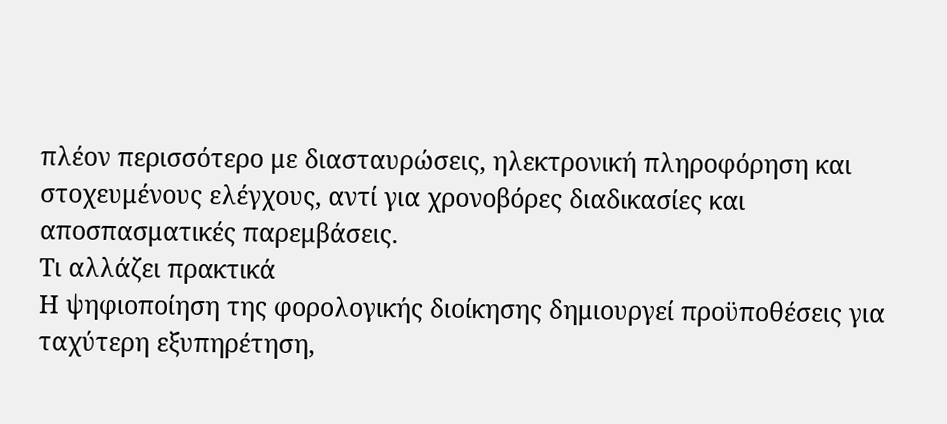πλέον περισσότερο με διασταυρώσεις, ηλεκτρονική πληροφόρηση και στοχευμένους ελέγχους, αντί για χρονοβόρες διαδικασίες και αποσπασματικές παρεμβάσεις.
Τι αλλάζει πρακτικά
Η ψηφιοποίηση της φορολογικής διοίκησης δημιουργεί προϋποθέσεις για ταχύτερη εξυπηρέτηση,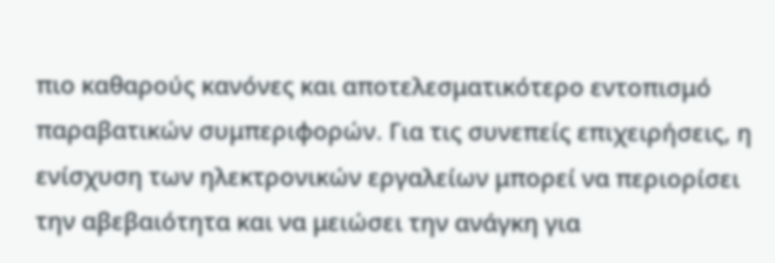πιο καθαρούς κανόνες και αποτελεσματικότερο εντοπισμό παραβατικών συμπεριφορών. Για τις συνεπείς επιχειρήσεις, η ενίσχυση των ηλεκτρονικών εργαλείων μπορεί να περιορίσει την αβεβαιότητα και να μειώσει την ανάγκη για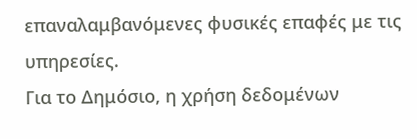επαναλαμβανόμενες φυσικές επαφές με τις υπηρεσίες.
Για το Δημόσιο, η χρήση δεδομένων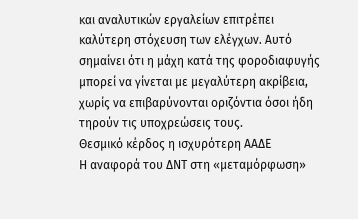και αναλυτικών εργαλείων επιτρέπει καλύτερη στόχευση των ελέγχων. Αυτό σημαίνει ότι η μάχη κατά της φοροδιαφυγής μπορεί να γίνεται με μεγαλύτερη ακρίβεια, χωρίς να επιβαρύνονται οριζόντια όσοι ήδη τηρούν τις υποχρεώσεις τους.
Θεσμικό κέρδος η ισχυρότερη ΑΑΔΕ
Η αναφορά του ΔΝΤ στη «μεταμόρφωση»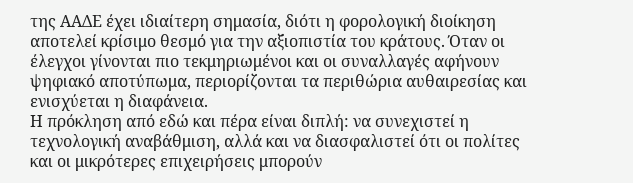της ΑΑΔΕ έχει ιδιαίτερη σημασία, διότι η φορολογική διοίκηση αποτελεί κρίσιμο θεσμό για την αξιοπιστία του κράτους. Όταν οι έλεγχοι γίνονται πιο τεκμηριωμένοι και οι συναλλαγές αφήνουν ψηφιακό αποτύπωμα, περιορίζονται τα περιθώρια αυθαιρεσίας και ενισχύεται η διαφάνεια.
Η πρόκληση από εδώ και πέρα είναι διπλή: να συνεχιστεί η τεχνολογική αναβάθμιση, αλλά και να διασφαλιστεί ότι οι πολίτες και οι μικρότερες επιχειρήσεις μπορούν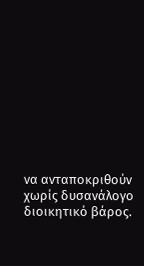να ανταποκριθούν χωρίς δυσανάλογο διοικητικό βάρος.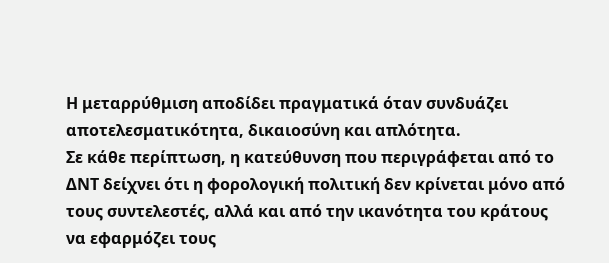Η μεταρρύθμιση αποδίδει πραγματικά όταν συνδυάζει αποτελεσματικότητα, δικαιοσύνη και απλότητα.
Σε κάθε περίπτωση, η κατεύθυνση που περιγράφεται από το ΔΝΤ δείχνει ότι η φορολογική πολιτική δεν κρίνεται μόνο από τους συντελεστές, αλλά και από την ικανότητα του κράτους να εφαρμόζει τους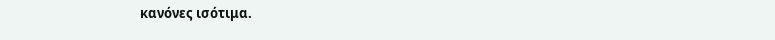κανόνες ισότιμα.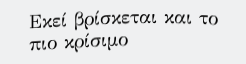Εκεί βρίσκεται και το πιο κρίσιμο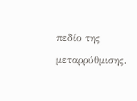πεδίο της μεταρρύθμισης.